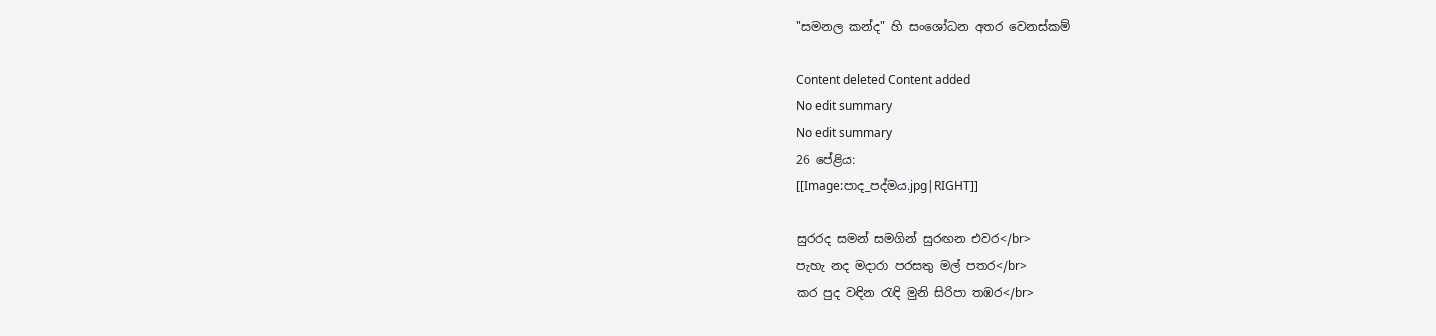"සමනල කන්ද" හි සංශෝධන අතර වෙනස්කම්

Content deleted Content added
No edit summary
No edit summary
26 පේළිය:
[[Image:පාද_පද්මය.jpg|RIGHT]]

සුරරද සමන් සමගින් සුරඟන එවර</br>
පැහැ නද මදාරා පරසතු මල් පතර</br>
කර පුද වඳින රැඳි මුනි සිරිපා තඹර</br>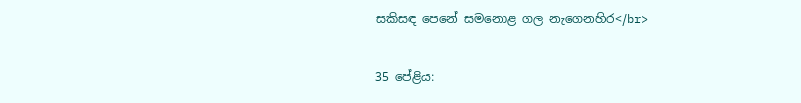සකිසඳ පෙනේ සමනොළ ගල නැගෙනහිර</br>


35 පේළිය: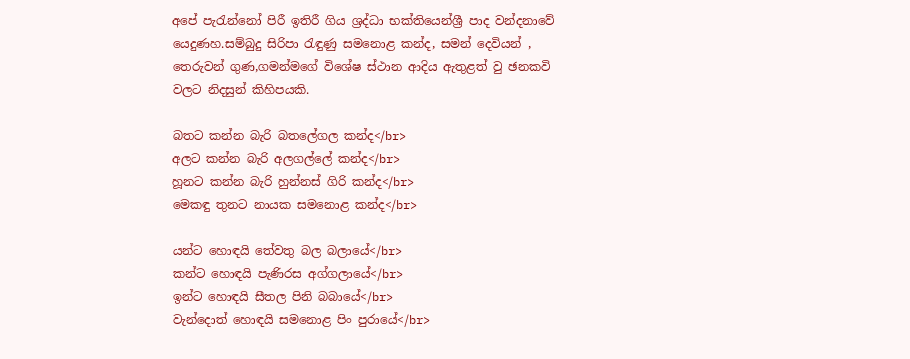අපේ පැරැන්නෝ පිරී ඉතිරී ගිය ශ්‍රද්ධා භක්තියෙන්ශ්‍රී පාද වන්දනාවේ යෙදුණහ.සම්බුදු සිරිපා රැඳුණු සමනොළ කන්ද, සමන් දෙවියන් , තෙරුවන් ගුණ,ගමන්මගේ විශේෂ ස්ථාන ආදිය ඇතුළත් වු ඡනකවි වලට නිදසුන් කිහිපයකි.

බතට කන්න බැරි බතලේගල කන්ද</br>
අලට කන්න බැරි අලගල්ලේ කන්ද</br>
හූනට කන්න බැරි හුන්නස් ගිරි කන්ද</br>
මෙකඳු තුනට නායක සමනොළ කන්ද</br>

යන්ට හොඳයි තේවතු බල බලායේ</br>
කන්ට හොඳයි පැණිරස අග්ගලායේ</br>
ඉන්ට හොඳයි සීතල පිනි බබායේ</br>
වැන්දොත් හොඳයි සමනොළ පිං පුරායේ</br>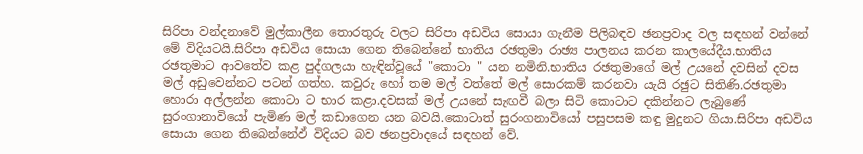සිරිපා වන්දනාවේ මුල්කාලීන තොරතුරු වලට සිරිපා අඩවිය සොයා ගැනීම පිලිබඳව ඡනප්‍රවාද වල සඳහන් වන්නේ මේ විදියටයි.සිරිපා අඩවිය සොයා ගෙන තිබෙන්නේ භාතිය රඡතුමා රාඡ්‍ය පාලනය කරන කාලයේදීය.භාතිය රඡතුමාට ආවතේව කළ පුද්ගලයා හැඳින්වූයේ ‍"කොටා " යන නමිනි.භාතිය රඡතුමාගේ මල් උයනේ දවසින් දවස මල් අඩුවෙන්නට පටන් ගත්හ. කවුරු හෝ තම මල් වත්තේ මල් සොරකම් කරනවා යැයි රඡුට සිතිණි.රඡතුමා හොරා අල්ලන්න කොටා ට භාර කළා.දවසක් මල් උයනේ සැඟවී බලා සිටි කොටාට දකින්නට ලැබුණේ සුරංගානාවියෝ පැමිණ මල් කඩාගෙන යන බවයි.කොටාත් සුරංගනාවියෝ පසුපසම කඳු මුදුනට ගියා.සිරිපා අඩවිය සොයා ගෙන තිබෙන්නේඵ් විදියට බව ඡනප්‍රවාදයේ සඳහන් වේ.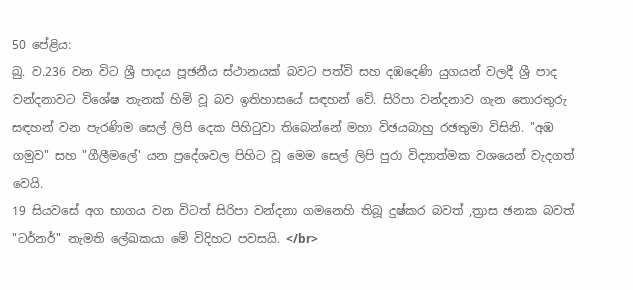50 පේළිය:
බු. ව.236 වන විට ශ්‍රී පාදය පූඡනීය ස්ථානයක් බවට පත්වි සහ දඹදෙණි යුගයන් වලදී ශ්‍රී පාද වන්දනාවට විශේෂ තැනක් හිමි වූ බව ඉතිහාසයේ සඳහන් වේ. සිරිපා වන්දනාව ගැන තොරතුරු සඳහන් වන පැරණිම සෙල් ලිපි දෙක පිහිටුවා තිබෙන්නේ මහා විඡයබාහු රඡතුමා විසිනි. "අඹ ගමුව" සහ "ගීලීමලේ' යන ප්‍රදේශවල පිහිට වූ මෙම සෙල් ලිපි පුරා විද්‍යාත්මක වශයෙන් වැදගත් වෙයි.
19 සියවසේ අග භාගය වන විටත් සිරිපා වන්දනා ගමනෙහි තිබූ දුෂ්කර බවත් ,ත්‍රාස ඡනක බවත් "ටර්නර්" නැමති ලේඛකයා මේ විදිහට පවසයි. </br>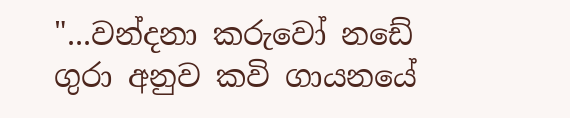"...වන්දනා කරුවෝ නඩේ ගුරා අනුව කවි ගායනයේ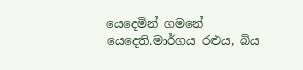යෙදෙමින් ගමනේ යෙදෙති.මාර්ගය රළුය, බිය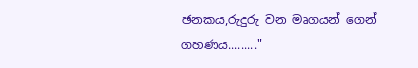ඡනකය,රුදුරු වන මෘගයන් ගෙන් ගහණය........."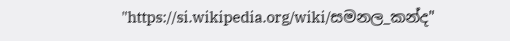"https://si.wikipedia.org/wiki/සමනල_කන්ද"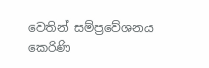වෙතින් සම්ප්‍රවේශනය කෙරිණි